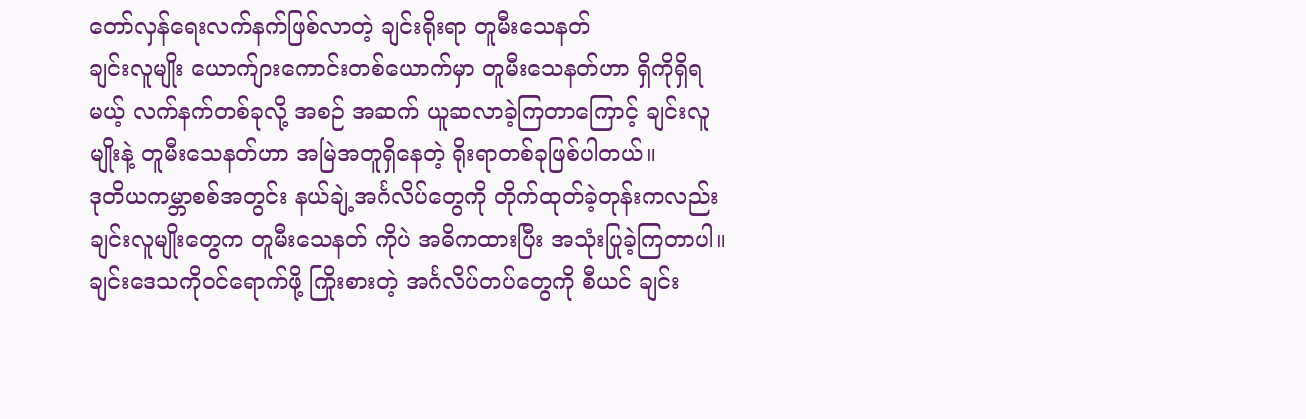တော်လှန်ရေးလက်နက်ဖြစ်လာတဲ့ ချင်းရိုးရာ တူမီးသေနတ်
ချင်းလူမျိုး ယောက်ျားကောင်းတစ်ယောက်မှာ တူမီးသေနတ်ဟာ ရှိကိုရှိရမယ့် လက်နက်တစ်ခုလို့ အစဉ် အဆက် ယူဆလာခဲ့ကြတာကြောင့် ချင်းလူမျိုးနဲ့ တူမီးသေနတ်ဟာ အမြဲအတူရှိနေတဲ့ ရိုးရာတစ်ခုဖြစ်ပါတယ်။
ဒုတိယကမ္ဘာစစ်အတွင်း နယ်ချဲ့အင်္ဂလိပ်တွေကို တိုက်ထုတ်ခဲ့တုန်းကလည်း ချင်းလူမျိုးတွေက တူမီးသေနတ် ကိုပဲ အဓိကထားပြီး အသုံးပြုခဲ့ကြတာပါ။ ချင်းဒေသကိုဝင်ရောက်ဖို့ ကြိုးစားတဲ့ အင်္ဂလိပ်တပ်တွေကို စီယင် ချင်း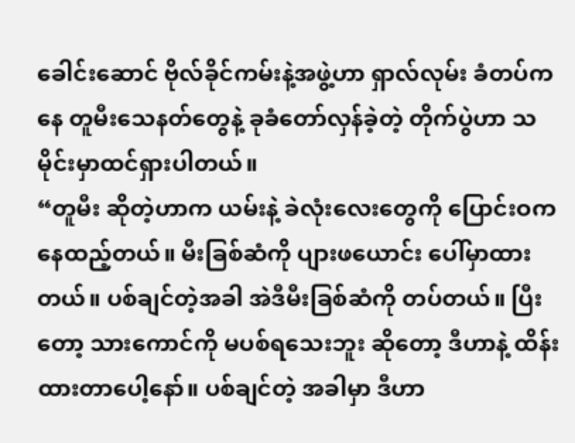ခေါင်းဆောင် ဗိုလ်ခိုင်ကမ်းနဲ့အဖွဲ့ဟာ ရှာလ်လုမ်း ခံတပ်ကနေ တူမီးသေနတ်တွေနဲ့ ခုခံတော်လှန်ခဲ့တဲ့ တိုက်ပွဲဟာ သမိုင်းမှာထင်ရှားပါတယ်။
“တူမီး ဆိုတဲ့ဟာက ယမ်းနဲ့ ခဲလုံးလေးတွေကို ပြောင်းဝကနေထည့်တယ်။ မီးခြစ်ဆံကို ပျားဖယောင်း ပေါ်မှာထားတယ်။ ပစ်ချင်တဲ့အခါ အဲဒီမီးခြစ်ဆံကို တပ်တယ်။ ပြီးတော့ သားကောင်ကို မပစ်ရသေးဘူး ဆိုတော့ ဒီဟာနဲ့ ထိန်းထားတာပေါ့နော်။ ပစ်ချင်တဲ့ အခါမှာ ဒီဟာ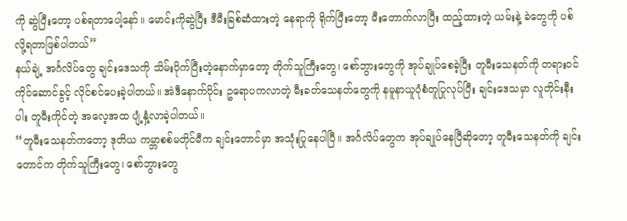ကို ဆွဲပြီးတော့ ပစ်ရတာပေါ့နော်။ မောင်းကိုဆွဲပြီး ဒီမီးခြစ်ဆံထားတဲ့ နေရာကို ရိုက်ပြီးတော့ မီးတောက်လာပြီး ထည့်ထားတဲ့ ယမ်းနဲ့ ခဲတွေကို ပစ်လို့ရတာဖြစ်ပါတယ်”
နယ်ချဲ့ အင်္ဂလိပ်တွေ ချင်းဒေသကို သိမ်းပိုက်ပြီးတဲ့နောက်မှာတော့ တိုက်သူကြီးတွေ၊ စော်ဘွားတွေကို အုပ်ချုပ်စေခဲ့ပြီး တူမီးသေနတ်ကို တရားဝင်ကိုင်ဆောင်ခွင့် လိုင်စင်ပေးခဲ့ပါတယ်။ အဲဒီနောက်ပိုင်း ဥရောပကလာတဲ့ မီးခတ်သေနတ်တွေကို နမူနာယူပုံစံတူပြုလုပ်ပြီး ချင်းဒေသမှာ လူတိုင်းနီးပါး တူမီးကိုင်တဲ့ အလေ့အထ ပျံ့နှံ့လာခဲ့ပါတယ်။
“တူမီးသေနတ်ကတော့ ဒုတိယ ကမ္ဘာစစ်မတိုင်မီက ချင်းတောင်မှာ အသုံးပြုနေပါပြီ။ အင်္ဂလိပ်တွေက အုပ်ချုပ်နေပြီဆိုတော့ တူမီးသေနတ်ကို ချင်းတောင်က တိုက်သူကြီးတွေ၊ စော်ဘွားတွေ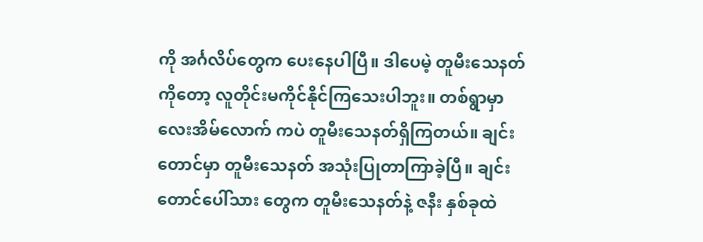ကို အင်္ဂလိပ်တွေက ပေးနေပါပြီ။ ဒါပေမဲ့ တူမီးသေနတ်ကိုတော့ လူတိုင်းမကိုင်နိုင်ကြသေးပါဘူး။ တစ်ရွာမှာ လေးအိမ်လောက် ကပဲ တူမီးသေနတ်ရှိကြတယ်။ ချင်းတောင်မှာ တူမီးသေနတ် အသုံးပြုတာကြာခဲ့ပြီ။ ချင်း တောင်ပေါ်သား တွေက တူမီးသေနတ်နဲ့ ဇနီး နှစ်ခုထဲ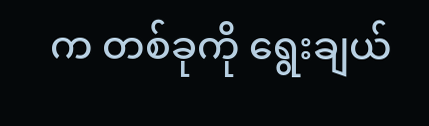က တစ်ခုကို ရွေးချယ်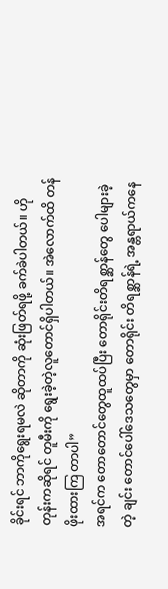ခိုင်းရင် ဘာကိုရွေးရမလဲ ဆိုတာကို ဆုံးဖြတ်ရဖို့ ခက်ခဲပါတယ်။ ဟိုတုန်းကဆိုရင် တူမီးကို ရွေးခဲ့တဲ့လူတောင်ရှိပါတယ်။ အဲလောက်ထိ တန်ဖိုးထားကြ တာပါ”
အရင်က တောတောင်တွေထူထပ်ပြီး တောရိုင်းတိရစ္ဆာန်တွေ ပေါများခဲ့တဲ့ ချင်း တောင်ပေါ်ဒေသတွေမှာ တောရိုင်း တိရစ္ဆာန်ရဲ့ အန္တရာယ်ကနေ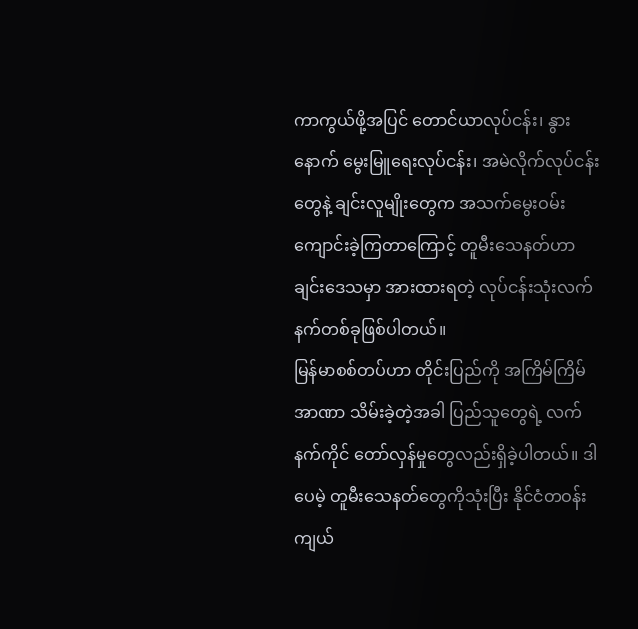ကာကွယ်ဖို့အပြင် တောင်ယာလုပ်ငန်း၊ နွားနောက် မွေးမြူရေးလုပ်ငန်း၊ အမဲလိုက်လုပ်ငန်းတွေနဲ့ ချင်းလူမျိုးတွေက အသက်မွေးဝမ်းကျောင်းခဲ့ကြတာကြောင့် တူမီးသေနတ်ဟာ ချင်းဒေသမှာ အားထားရတဲ့ လုပ်ငန်းသုံးလက်နက်တစ်ခုဖြစ်ပါတယ်။
မြန်မာစစ်တပ်ဟာ တိုင်းပြည်ကို အကြိမ်ကြိမ်အာဏာ သိမ်းခဲ့တဲ့အခါ ပြည်သူတွေရဲ့ လက်နက်ကိုင် တော်လှန်မှုတွေလည်းရှိခဲ့ပါတယ်။ ဒါပေမဲ့ တူမီးသေနတ်တွေကိုသုံးပြီး နိုင်ငံတဝန်း ကျယ်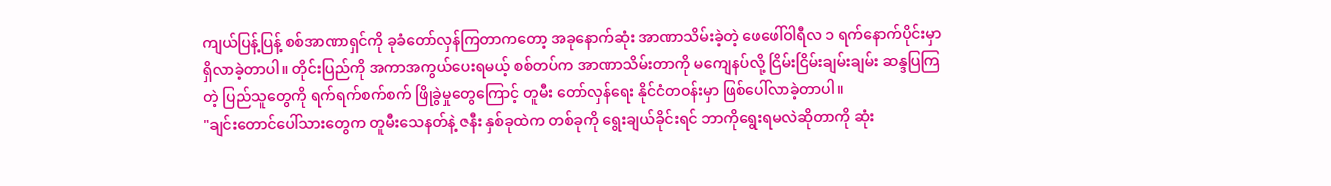ကျယ်ပြန့်ပြန့် စစ်အာဏာရှင်ကို ခုခံတော်လှန်ကြတာကတော့ အခုနောက်ဆုံး အာဏာသိမ်းခဲ့တဲ့ ဖေဖေါ်ဝါရီလ ၁ ရက်နောက်ပိုင်းမှာ ရှိလာခဲ့တာပါ။ တိုင်းပြည်ကို အကာအကွယ်ပေးရမယ့် စစ်တပ်က အာဏာသိမ်းတာကို မကျေနပ်လို့ ငြိမ်းငြိမ်းချမ်းချမ်း ဆန္ဒပြကြတဲ့ ပြည်သူတွေကို ရက်ရက်စက်စက် ဖြိုခွဲမှုတွေကြောင့် တူမီး တော်လှန်ရေး နိုင်ငံတဝန်းမှာ ဖြစ်ပေါ်လာခဲ့တာပါ။
"ချင်းတောင်ပေါ်သားတွေက တူမီးသေနတ်နဲ့ ဇနီး နှစ်ခုထဲက တစ်ခုကို ရွေးချယ်ခိုင်းရင် ဘာကိုရွေးရမလဲဆိုတာကို ဆုံး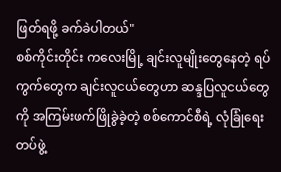ဖြတ်ရဖို့ ခက်ခဲပါတယ်"
စစ်ကိုင်းတိုင်း ကလေးမြို့ ချင်းလူမျိုးတွေနေတဲ့ ရပ်ကွက်တွေက ချင်းလူငယ်တွေဟာ ဆန္ဒပြလူငယ်တွေကို အကြမ်းဖက်ဖြိုခွဲခဲ့တဲ့ စစ်ကောင်စီရဲ့ လုံခြုံရေးတပ်ဖွဲ့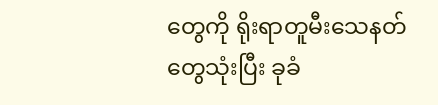တွေကို ရိုးရာတူမီးသေနတ်တွေသုံးပြီး ခုခံ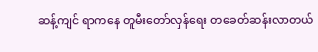ဆန့်ကျင် ရာကနေ တူမီးတော်လှန်ရေး တခေတ်ဆန်းလာတယ်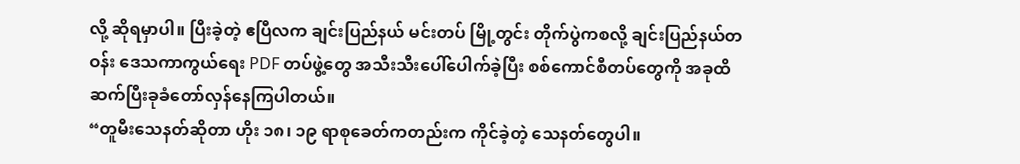လို့ ဆိုရမှာပါ။ ပြီးခဲ့တဲ့ ဧပြီလက ချင်းပြည်နယ် မင်းတပ် မြို့တွင်း တိုက်ပွဲကစလို့ ချင်းပြည်နယ်တဝန်း ဒေသကာကွယ်ရေး PDF တပ်ဖွဲ့တွေ အသီးသီးပေါ်ပေါက်ခဲ့ပြီး စစ်ကောင်စီတပ်တွေကို အခုထိ ဆက်ပြီးခုခံတော်လှန်နေကြပါတယ်။
“တူမီးသေနတ်ဆိုတာ ဟိုး ၁၈၊ ၁၉ ရာစုခေတ်ကတည်းက ကိုင်ခဲ့တဲ့ သေနတ်တွေပါ။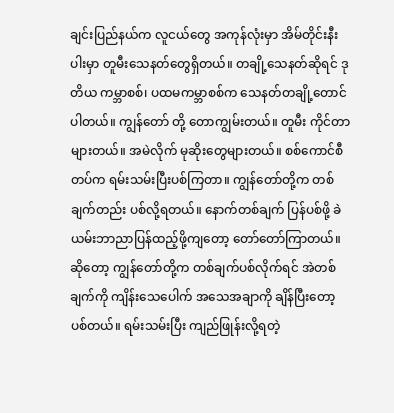ချင်းပြည်နယ်က လူငယ်တွေ အကုန်လုံးမှာ အိမ်တိုင်းနီးပါးမှာ တူမီးသေနတ်တွေရှိတယ်။ တချို့သေနတ်ဆိုရင် ဒုတိယ ကမ္ဘာစစ်၊ ပထမကမ္ဘာစစ်က သေနတ်တချို့တောင်ပါတယ်။ ကျွန်တော် တို့ တောကျွမ်းတယ်။ တူမီး ကိုင်တာများတယ်။ အမဲလိုက် မုဆိုးတွေများတယ်။ စစ်ကောင်စီတပ်က ရမ်းသမ်းပြီးပစ်ကြတာ။ ကျွန်တော်တို့က တစ်ချက်တည်း ပစ်လို့ရတယ်။ နောက်တစ်ချက် ပြန်ပစ်ဖို့ ခဲယမ်းဘာညာပြန်ထည့်ဖို့ကျတော့ တော်တော်ကြာတယ်။ ဆိုတော့ ကျွန်တော်တို့က တစ်ချက်ပစ်လိုက်ရင် အဲတစ်ချက်ကို ကျိန်းသေပေါက် အသေအချာကို ချိန်ပြီးတော့ ပစ်တယ်။ ရမ်းသမ်းပြီး ကျည်ဖြုန်းလို့ရတဲ့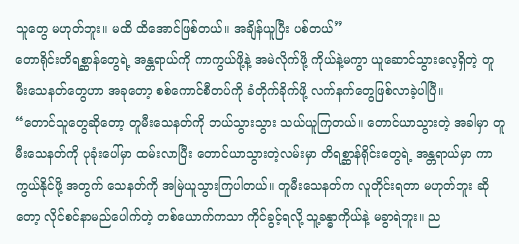သူတွေ မဟုတ်ဘူး။ မထိ ထိအောင်ဖြစ်တယ်။ အချိန်ယူပြီး ပစ်တယ်”
တောရိုင်းတိရစ္ဆာန်တွေရဲ့ အန္တရာယ်ကို ကာကွယ်ဖို့နဲ့ အမဲလိုက်ဖို့ ကိုယ်နဲ့မကွာ ယူဆောင်သွားလေ့ရှိတဲ့ တူမီးသေနတ်တွေဟာ အခုတော့ စစ်ကောင်စီတပ်ကို ခံတိုက်ခိုက်ဖို့ လက်နက်တွေဖြစ်လာခဲ့ပါပြီ။
“တောင်သူတွေဆိုတော့ တူမီးသေနတ်ကို ဘယ်သွားသွား သယ်ယူကြတယ်။ တောင်ယာသွားတဲ့ အခါမှာ တူမီးသေနတ်ကို ပုခုံးပေါ်မှာ ထမ်းလာပြီး တောင်ယာသွားတဲ့လမ်းမှာ တိရစ္ဆာန်ရိုင်းတွေရဲ့ အန္တရာယ်မှာ ကာကွယ်နိုင်ဖို့ အတွက် သေနတ်ကို အမြဲယူသွားကြပါတယ်။ တူမီးသေနတ်က လူတိုင်းရတာ မဟုတ်ဘူး ဆိုတော့ လိုင်စင်နာမည်ပေါက်တဲ့ တစ်ယောက်ကသာ ကိုင်ခွင့်ရလို့ သူ့ခန္ဓာကိုယ်နဲ့ မခွာရဲဘူး။ ည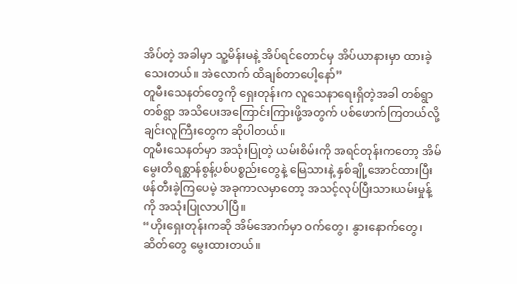အိပ်တဲ့ အခါမှာ သူ့မိန်းမနဲ့ အိပ်ရင်တောင်မှ အိပ်ယာနားမှာ ထားခဲ့သေးတယ်။ အဲလောက် ထိချစ်တာပေါ့နော်”
တူမီးသေနတ်တွေကို ရှေးတုန်းက လူသေနာရေးရှိတဲ့အခါ တစ်ရွာတစ်ရွာ အသိပေးအကြောင်းကြားဖို့အတွက် ပစ်ဖောက်ကြတယ်လို့ ချင်းလူကြီးတွေက ဆိုပါတယ်။
တူမီးသေနတ်မှာ အသုံးပြုတဲ့ ယမ်းစိမ်းကို အရင်တုန်းကတော့ အိမ်မွေးတိရစ္ဆာန်စွန့်ပစ်ပစ္စည်းတွေနဲ့ မြေသားနဲ့ နှစ်ချို့အောင်ထားပြီး ဖန်တီးခဲ့ကြပေမဲ့ အခုကာလမှာတော့ အသင့်လုပ်ပြီးသားယမ်းမှုန့်ကို အသုံးပြုလာပါပြီ။
“ဟိုးရှေးတုန်းကဆို အိမ်အောက်မှာ ဝက်တွေ၊ နွားနောက်တွေ၊ ဆိတ်တွေ မွေးထားတယ်။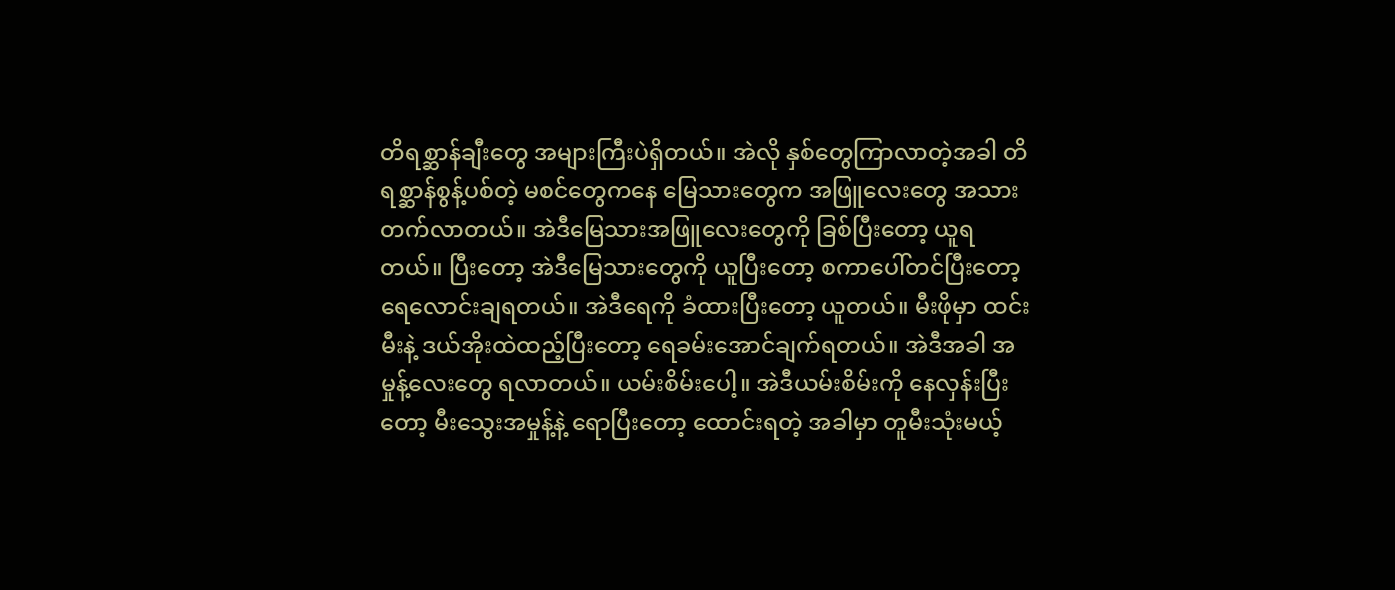တိရစ္ဆာန်ချီးတွေ အများကြီးပဲရှိတယ်။ အဲလို နှစ်တွေကြာလာတဲ့အခါ တိရစ္ဆာန်စွန့်ပစ်တဲ့ မစင်တွေကနေ မြေသားတွေက အဖြူလေးတွေ အသားတက်လာတယ်။ အဲဒီမြေသားအဖြူလေးတွေကို ခြစ်ပြီးတော့ ယူရတယ်။ ပြီးတော့ အဲဒီမြေသားတွေကို ယူပြီးတော့ စကာပေါ်တင်ပြီးတော့ ရေလောင်းချရတယ်။ အဲဒီရေကို ခံထားပြီးတော့ ယူတယ်။ မီးဖိုမှာ ထင်းမီးနဲ့ ဒယ်အိုးထဲထည့်ပြီးတော့ ရေခမ်းအောင်ချက်ရတယ်။ အဲဒီအခါ အမှုန့်လေးတွေ ရလာတယ်။ ယမ်းစိမ်းပေါ့။ အဲဒီယမ်းစိမ်းကို နေလှန်းပြီးတော့ မီးသွေးအမှုန့်နဲ့ ရောပြီးတော့ ထောင်းရတဲ့ အခါမှာ တူမီးသုံးမယ့်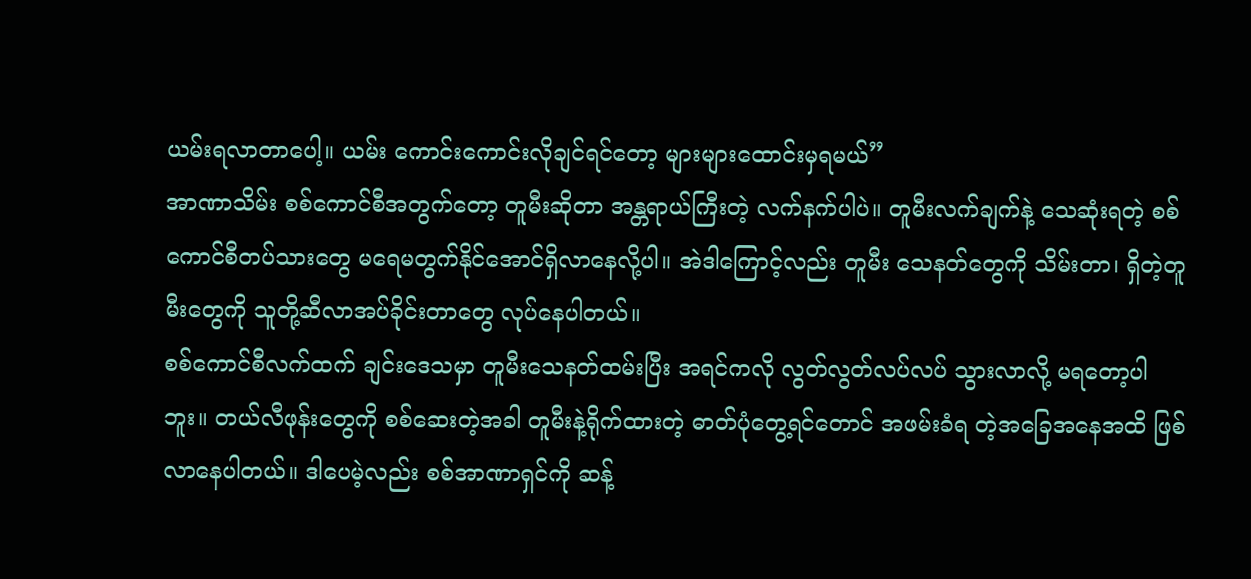ယမ်းရလာတာပေါ့။ ယမ်း ကောင်းကောင်းလိုချင်ရင်တော့ များများထောင်းမှရမယ်”
အာဏာသိမ်း စစ်ကောင်စီအတွက်တော့ တူမီးဆိုတာ အန္တရာယ်ကြီးတဲ့ လက်နက်ပါပဲ။ တူမီးလက်ချက်နဲ့ သေဆုံးရတဲ့ စစ်ကောင်စီတပ်သားတွေ မရေမတွက်နိုင်အောင်ရှိလာနေလို့ပါ။ အဲဒါကြောင့်လည်း တူမီး သေနတ်တွေကို သိမ်းတာ၊ ရှိတဲ့တူမီးတွေကို သူတို့ဆီလာအပ်ခိုင်းတာတွေ လုပ်နေပါတယ်။
စစ်ကောင်စီလက်ထက် ချင်းဒေသမှာ တူမီးသေနတ်ထမ်းပြီး အရင်ကလို လွတ်လွတ်လပ်လပ် သွားလာလို့ မရတော့ပါဘူး။ တယ်လီဖုန်းတွေကို စစ်ဆေးတဲ့အခါ တူမီးနဲ့ရိုက်ထားတဲ့ ဓာတ်ပုံတွေ့ရင်တောင် အဖမ်းခံရ တဲ့အခြေအနေအထိ ဖြစ်လာနေပါတယ်။ ဒါပေမဲ့လည်း စစ်အာဏာရှင်ကို ဆန့်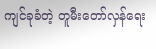ကျင်ခုခံတဲ့ တူမီးတော်လှန်ရေး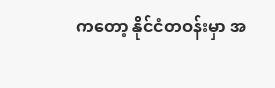ကတော့ နိုင်ငံတဝန်းမှာ အ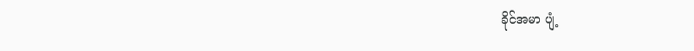ခိုင်အမာ ပျံ့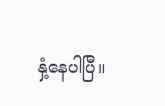နှံ့နေပါပြီ။